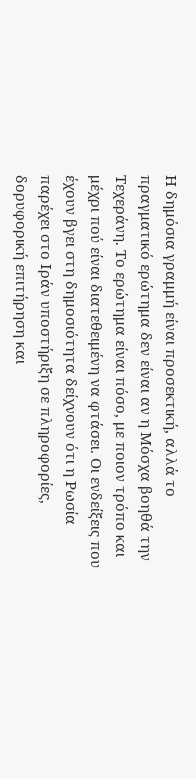Η δημόσια γραμμή είναι προσεκτική, αλλά το πραγματικό ερώτημα δεν είναι αν η Μόσχα βοηθά την Τεχεράνη. Το ερώτημα είναι πόσο, με ποιον τρόπο και μέχρι πού είναι διατεθειμένη να φτάσει. Οι ενδείξεις που έχουν βγει στη δημοσιότητα δείχνουν ότι η Ρωσία παρέχει στο Ιράν υποστήριξη σε πληροφορίες, δορυφορική επιτήρηση και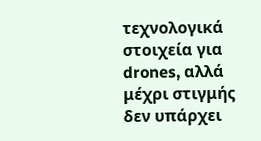τεχνολογικά στοιχεία για drones, αλλά μέχρι στιγμής δεν υπάρχει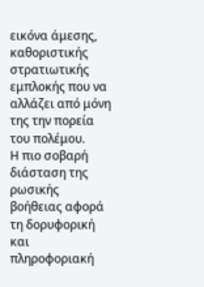εικόνα άμεσης, καθοριστικής στρατιωτικής εμπλοκής που να αλλάζει από μόνη της την πορεία του πολέμου.
Η πιο σοβαρή διάσταση της ρωσικής βοήθειας αφορά τη δορυφορική και πληροφοριακή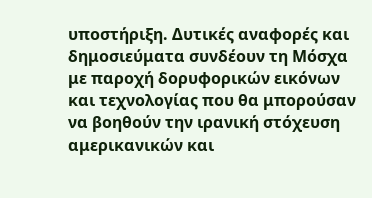υποστήριξη. Δυτικές αναφορές και δημοσιεύματα συνδέουν τη Μόσχα με παροχή δορυφορικών εικόνων και τεχνολογίας που θα μπορούσαν να βοηθούν την ιρανική στόχευση αμερικανικών και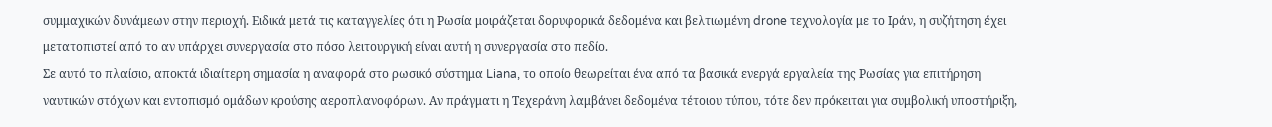συμμαχικών δυνάμεων στην περιοχή. Ειδικά μετά τις καταγγελίες ότι η Ρωσία μοιράζεται δορυφορικά δεδομένα και βελτιωμένη drone τεχνολογία με το Ιράν, η συζήτηση έχει μετατοπιστεί από το αν υπάρχει συνεργασία στο πόσο λειτουργική είναι αυτή η συνεργασία στο πεδίο.
Σε αυτό το πλαίσιο, αποκτά ιδιαίτερη σημασία η αναφορά στο ρωσικό σύστημα Liana, το οποίο θεωρείται ένα από τα βασικά ενεργά εργαλεία της Ρωσίας για επιτήρηση ναυτικών στόχων και εντοπισμό ομάδων κρούσης αεροπλανοφόρων. Αν πράγματι η Τεχεράνη λαμβάνει δεδομένα τέτοιου τύπου, τότε δεν πρόκειται για συμβολική υποστήριξη,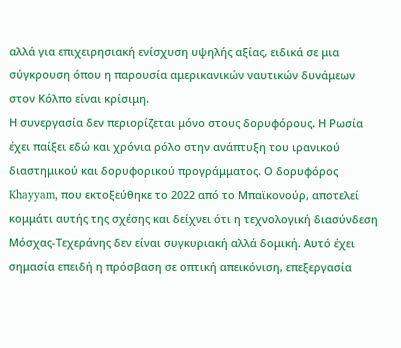αλλά για επιχειρησιακή ενίσχυση υψηλής αξίας, ειδικά σε μια σύγκρουση όπου η παρουσία αμερικανικών ναυτικών δυνάμεων στον Κόλπο είναι κρίσιμη.
Η συνεργασία δεν περιορίζεται μόνο στους δορυφόρους. Η Ρωσία έχει παίξει εδώ και χρόνια ρόλο στην ανάπτυξη του ιρανικού διαστημικού και δορυφορικού προγράμματος. Ο δορυφόρος Khayyam, που εκτοξεύθηκε το 2022 από το Μπαϊκονούρ, αποτελεί κομμάτι αυτής της σχέσης και δείχνει ότι η τεχνολογική διασύνδεση Μόσχας-Τεχεράνης δεν είναι συγκυριακή αλλά δομική. Αυτό έχει σημασία επειδή η πρόσβαση σε οπτική απεικόνιση, επεξεργασία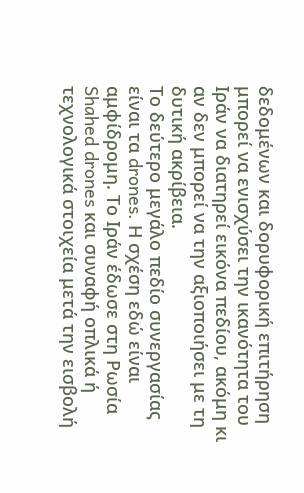δεδομένων και δορυφορική επιτήρηση μπορεί να ενισχύσει την ικανότητα του Ιράν να διατηρεί εικόνα πεδίου, ακόμη κι αν δεν μπορεί να την αξιοποιήσει με τη δυτική ακρίβεια.
Το δεύτερο μεγάλο πεδίο συνεργασίας είναι τα drones. Η σχέση εδώ είναι αμφίδρομη. Το Ιράν έδωσε στη Ρωσία Shahed drones και συναφή οπλικά ή τεχνολογικά στοιχεία μετά την εισβολή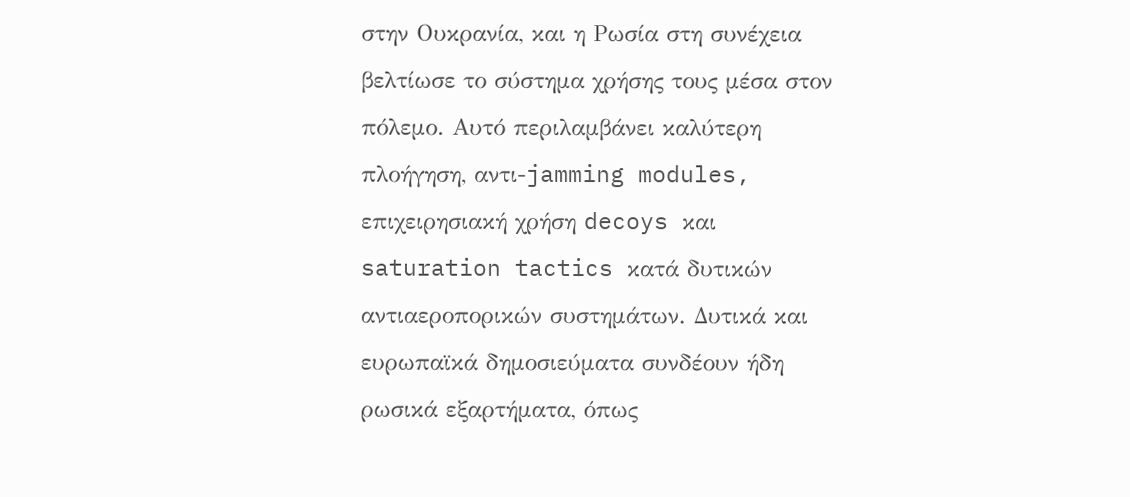στην Ουκρανία, και η Ρωσία στη συνέχεια βελτίωσε το σύστημα χρήσης τους μέσα στον πόλεμο. Αυτό περιλαμβάνει καλύτερη πλοήγηση, αντι-jamming modules, επιχειρησιακή χρήση decoys και saturation tactics κατά δυτικών αντιαεροπορικών συστημάτων. Δυτικά και ευρωπαϊκά δημοσιεύματα συνδέουν ήδη ρωσικά εξαρτήματα, όπως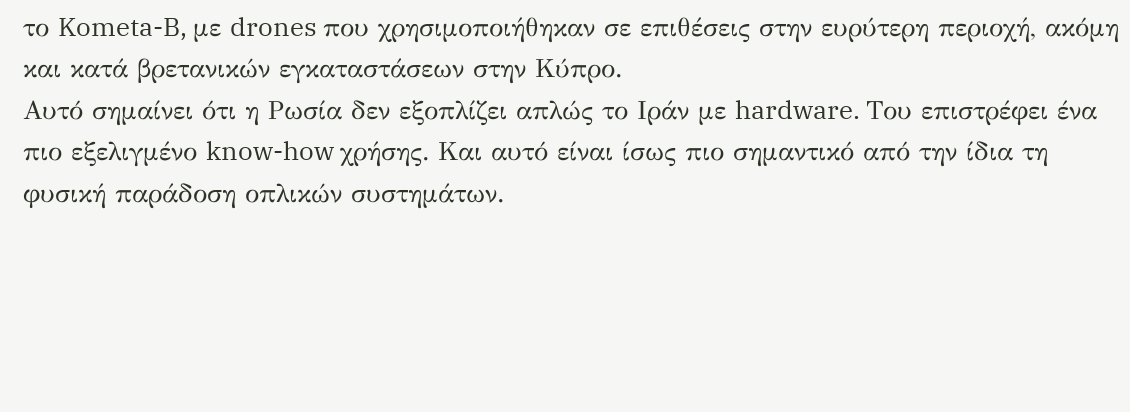το Kometa-B, με drones που χρησιμοποιήθηκαν σε επιθέσεις στην ευρύτερη περιοχή, ακόμη και κατά βρετανικών εγκαταστάσεων στην Κύπρο.
Αυτό σημαίνει ότι η Ρωσία δεν εξοπλίζει απλώς το Ιράν με hardware. Του επιστρέφει ένα πιο εξελιγμένο know-how χρήσης. Και αυτό είναι ίσως πιο σημαντικό από την ίδια τη φυσική παράδοση οπλικών συστημάτων.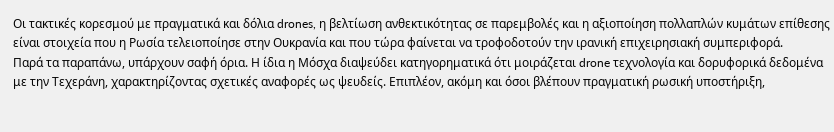Οι τακτικές κορεσμού με πραγματικά και δόλια drones, η βελτίωση ανθεκτικότητας σε παρεμβολές και η αξιοποίηση πολλαπλών κυμάτων επίθεσης είναι στοιχεία που η Ρωσία τελειοποίησε στην Ουκρανία και που τώρα φαίνεται να τροφοδοτούν την ιρανική επιχειρησιακή συμπεριφορά.
Παρά τα παραπάνω, υπάρχουν σαφή όρια. Η ίδια η Μόσχα διαψεύδει κατηγορηματικά ότι μοιράζεται drone τεχνολογία και δορυφορικά δεδομένα με την Τεχεράνη, χαρακτηρίζοντας σχετικές αναφορές ως ψευδείς. Επιπλέον, ακόμη και όσοι βλέπουν πραγματική ρωσική υποστήριξη,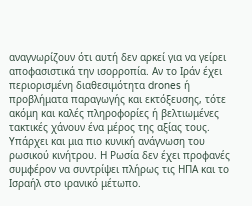αναγνωρίζουν ότι αυτή δεν αρκεί για να γείρει αποφασιστικά την ισορροπία. Αν το Ιράν έχει περιορισμένη διαθεσιμότητα drones ή προβλήματα παραγωγής και εκτόξευσης, τότε ακόμη και καλές πληροφορίες ή βελτιωμένες τακτικές χάνουν ένα μέρος της αξίας τους.
Υπάρχει και μια πιο κυνική ανάγνωση του ρωσικού κινήτρου. Η Ρωσία δεν έχει προφανές συμφέρον να συντρίψει πλήρως τις ΗΠΑ και το Ισραήλ στο ιρανικό μέτωπο.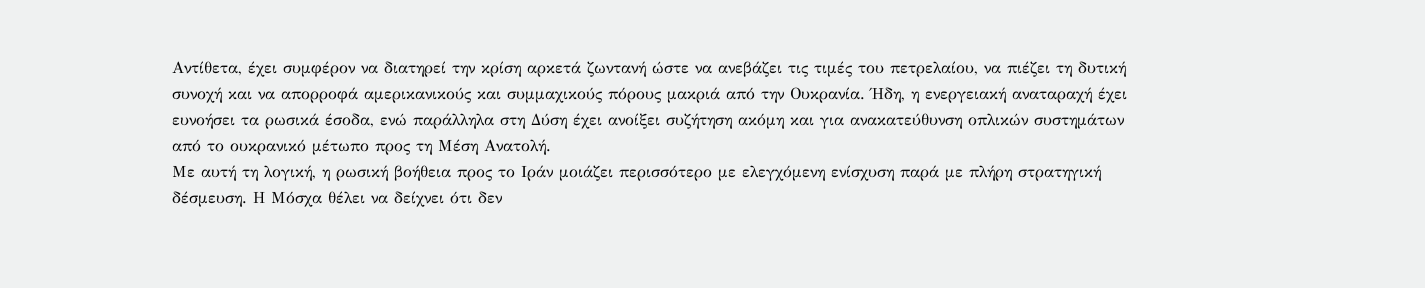Αντίθετα, έχει συμφέρον να διατηρεί την κρίση αρκετά ζωντανή ώστε να ανεβάζει τις τιμές του πετρελαίου, να πιέζει τη δυτική συνοχή και να απορροφά αμερικανικούς και συμμαχικούς πόρους μακριά από την Ουκρανία. Ήδη, η ενεργειακή αναταραχή έχει ευνοήσει τα ρωσικά έσοδα, ενώ παράλληλα στη Δύση έχει ανοίξει συζήτηση ακόμη και για ανακατεύθυνση οπλικών συστημάτων από το ουκρανικό μέτωπο προς τη Μέση Ανατολή.
Με αυτή τη λογική, η ρωσική βοήθεια προς το Ιράν μοιάζει περισσότερο με ελεγχόμενη ενίσχυση παρά με πλήρη στρατηγική δέσμευση. Η Μόσχα θέλει να δείχνει ότι δεν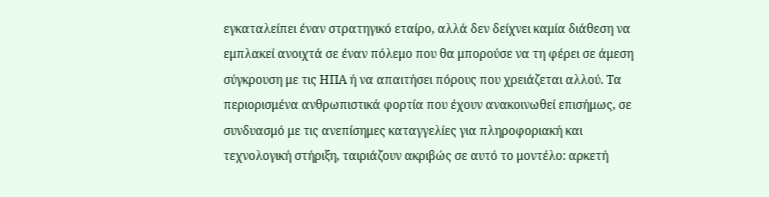εγκαταλείπει έναν στρατηγικό εταίρο, αλλά δεν δείχνει καμία διάθεση να εμπλακεί ανοιχτά σε έναν πόλεμο που θα μπορούσε να τη φέρει σε άμεση σύγκρουση με τις ΗΠΑ ή να απαιτήσει πόρους που χρειάζεται αλλού. Τα περιορισμένα ανθρωπιστικά φορτία που έχουν ανακοινωθεί επισήμως, σε συνδυασμό με τις ανεπίσημες καταγγελίες για πληροφοριακή και τεχνολογική στήριξη, ταιριάζουν ακριβώς σε αυτό το μοντέλο: αρκετή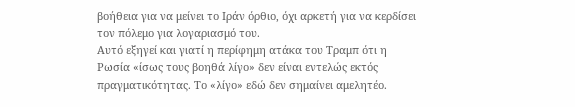βοήθεια για να μείνει το Ιράν όρθιο, όχι αρκετή για να κερδίσει τον πόλεμο για λογαριασμό του.
Αυτό εξηγεί και γιατί η περίφημη ατάκα του Τραμπ ότι η Ρωσία «ίσως τους βοηθά λίγο» δεν είναι εντελώς εκτός πραγματικότητας. Το «λίγο» εδώ δεν σημαίνει αμελητέο.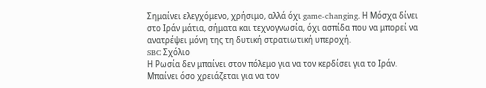Σημαίνει ελεγχόμενο, χρήσιμο, αλλά όχι game-changing. Η Μόσχα δίνει στο Ιράν μάτια, σήματα και τεχνογνωσία, όχι ασπίδα που να μπορεί να ανατρέψει μόνη της τη δυτική στρατιωτική υπεροχή.
SBC Σχόλιο
Η Ρωσία δεν μπαίνει στον πόλεμο για να τον κερδίσει για το Ιράν.
Μπαίνει όσο χρειάζεται για να τον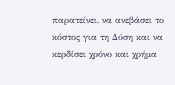παρατείνει, να ανεβάσει το κόστος για τη Δύση και να κερδίσει χρόνο και χρήμα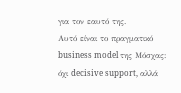για τον εαυτό της.
Αυτό είναι το πραγματικό business model της Μόσχας:
όχι decisive support, αλλά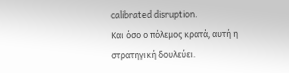calibrated disruption.
Και όσο ο πόλεμος κρατά, αυτή η στρατηγική δουλεύει.